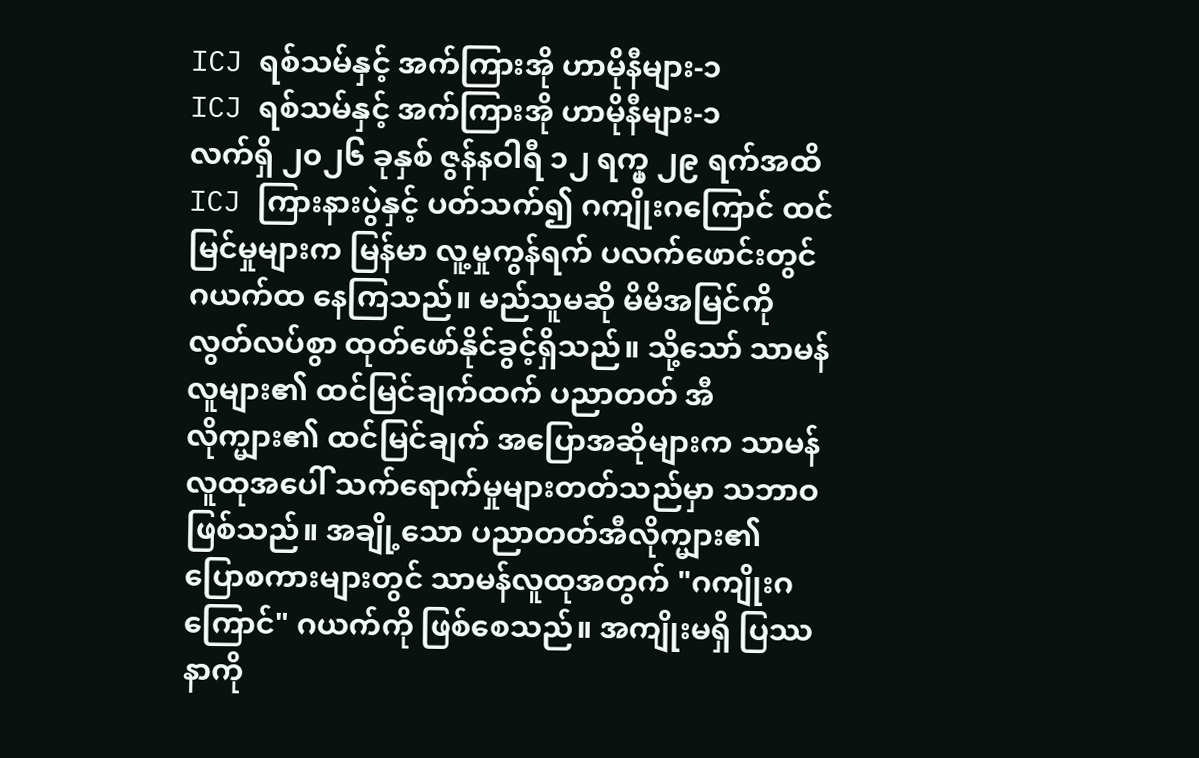ICJ ရစ်သမ်နှင့် အက်ကြားအို ဟာမိုနီများ-၁
ICJ ရစ်သမ်နှင့် အက်ကြားအို ဟာမိုနီများ-၁
လက်ရှိ ၂၀၂၆ ခုနှစ် ဇွန်နဝါရီ ၁၂ ရက္မှ ၂၉ ရက်အထိ ICJ ကြားနားပွဲနှင့် ပတ်သက်၍ ဂကျိုးဂကြောင် ထင်မြင်မှုများက မြန်မာ လူ့မှုကွန်ရက် ပလက်ဖောင်းတွင် ဂယက်ထ နေကြသည်။ မည်သူမဆို မိမိအမြင်ကို လွတ်လပ်စွာ ထုတ်ဖော်နိုင်ခွင့်ရှိသည်။ သို့သော် သာမန်လူများ၏ ထင်မြင်ချက်ထက် ပညာတတ် အီလိုက္များ၏ ထင်မြင်ချက် အပြောအဆိုများက သာမန်လူထုအပေါ် သက်ရောက်မှုများတတ်သည်မှာ သဘာဝဖြစ်သည်။ အချို့သော ပညာတတ်အီလိုက္များ၏ ပြောစကားများတွင် သာမန်လူထုအတွက် "ဂကျိုးဂကြောင်" ဂယက်ကို ဖြစ်စေသည်။ အကျိုးမရှိ ပြဿနာကို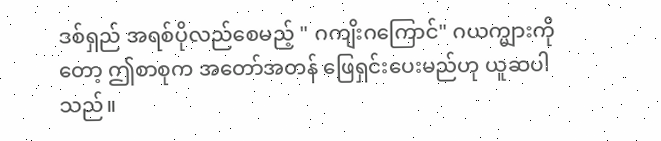ဒစ်ရှည် အရစ်ပိုလည်စေမည့် " ဂကျိးဂကြောင်" ဂယက္များကိုတော့ ဤစာစုက အတော်အတန် ဖြေရှင်းပေးမည်ဟု ယူဆပါသည်။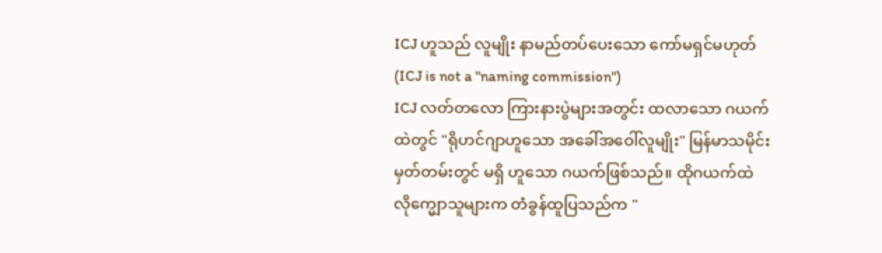ICJ ဟူသည် လူမျိုး နာမည်တပ်ပေးသော ကော်မရှင်မဟုတ် (ICJ is not a "naming commission")
ICJ လတ်တလော ကြားနားပွဲများအတွင်း ထလာသော ဂယက်ထဲတွင် "ရိုဟင်ဂျာဟူသော အခေါ်အဝေါ်လူမျိုး" မြန်မာသမိုင်းမှတ်တမ်းတွင် မရှိ ဟူသော ဂယက်ဖြစ်သည်။ ထိုဂယက်ထဲ လိုက္မျောသူများက တံခွန်ထူပြသည်က "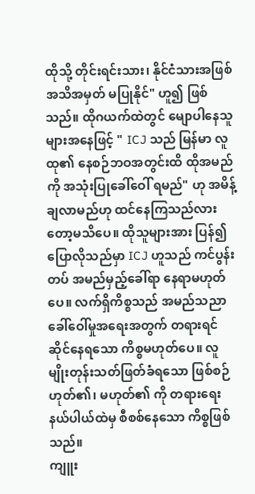ထိုသို့ တိုင်းရင်းသား၊ နိုင်ငံသားအဖြစ်အသိအမှတ် မပြုနိုင်" ဟူ၍ ဖြစ်သည်။ ထိုဂယက်ထဲတွင် မျောပါနေသူများအနေဖြင့် " ICJ သည် မြန်မာ လူထု၏ နေစဉ်ဘဝအတွင်းထိ ထိုအမည်ကို အသုံးပြုခေါ်ဝေါ် ရမည်" ဟု အမိန့်ချလာမည်ဟု ထင်နေကြသည်လားတော့မသိပေ။ ထိုသူများအား ပြန်၍ ပြောလိုသည်မှာ ICJ ဟူသည် ကင်ပွန်းတပ် အမည်မှည့်ခေါ်ရာ နေရာမဟုတ်ပေ။ လက်ရှိကိစ္စသည် အမည်သညာခေါ်ဝေါ်မှုအရေးအတွက် တရားရင်ဆိုင်နေရသော ကိစ္စမဟုတ်ပေ။ လူမျိုးတုန်းသတ်ဖြတ်ခံရသော ဖြစ်စဉ်ဟုတ်၏၊ မဟုတ်၏ ကို တရားရေးနယ်ပါယ်ထဲမှ စီစစ်နေသော ကိစ္စဖြစ်သည်။
ကျူး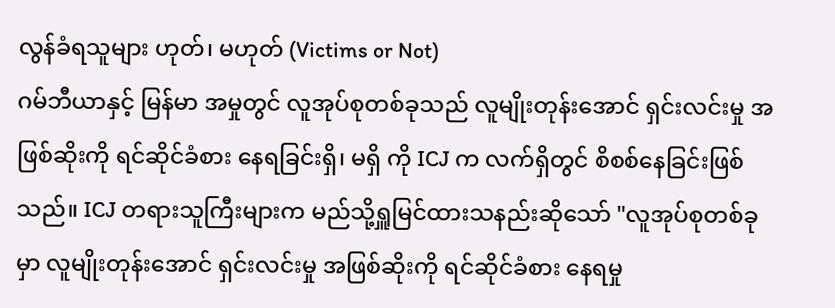လွန်ခံရသူများ ဟုတ်၊ မဟုတ် (Victims or Not)
ဂမ်ဘီယာနှင့် မြန်မာ အမှုတွင် လူအုပ်စုတစ်ခုသည် လူမျိုးတုန်းအောင် ရှင်းလင်းမှု အဖြစ်ဆိုးကို ရင်ဆိုင်ခံစား နေရခြင်းရှိ၊ မရှိ ကို ICJ က လက်ရှိတွင် စိစစ်နေခြင်းဖြစ်သည်။ ICJ တရားသူကြီးများက မည်သို့ရှူမြင်ထားသနည်းဆိုသော် "လူအုပ်စုတစ်ခုမှာ လူမျိုးတုန်းအောင် ရှင်းလင်းမှု အဖြစ်ဆိုးကို ရင်ဆိုင်ခံစား နေရမှု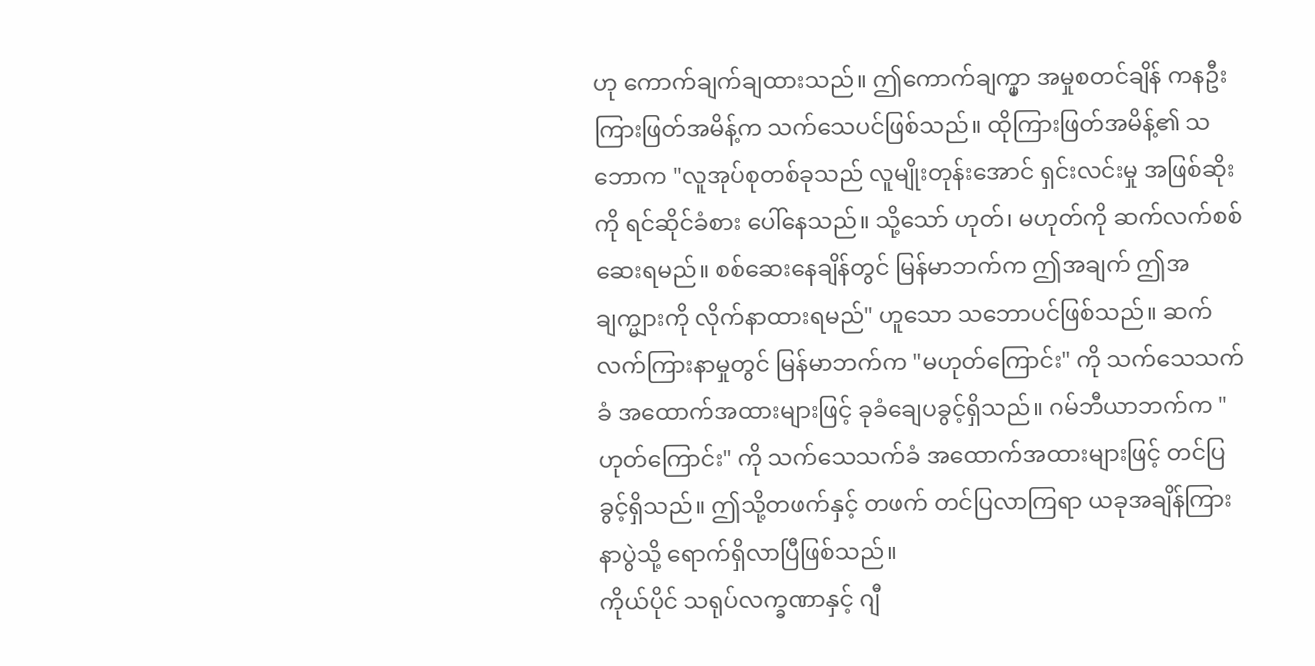ဟု ကောက်ချက်ချထားသည်။ ဤကောက်ချက္မှာ အမှုစတင်ချိန် ကနဦး ကြားဖြတ်အမိန့်က သက်သေပင်ဖြစ်သည်။ ထိုကြားဖြတ်အမိန့်၏ သဘောက "လူအုပ်စုတစ်ခုသည် လူမျိုးတုန်းအောင် ရှင်းလင်းမှု အဖြစ်ဆိုးကို ရင်ဆိုင်ခံစား ပေါ်နေသည်။ သို့သော် ဟုတ်၊ မဟုတ်ကို ဆက်လက်စစ်ဆေးရမည်။ စစ်ဆေးနေချိန်တွင် မြန်မာဘက်က ဤအချက် ဤအချက္များကို လိုက်နာထားရမည်" ဟူသော သဘောပင်ဖြစ်သည်။ ဆက်လက်ကြားနာမှုတွင် မြန်မာဘက်က "မဟုတ်ကြောင်း" ကို သက်သေသက်ခံ အထောက်အထားများဖြင့် ခုခံချေပခွင့်ရှိသည်။ ဂမ်ဘီယာဘက်က " ဟုတ်ကြောင်း" ကို သက်သေသက်ခံ အထောက်အထားများဖြင့် တင်ပြခွင့်ရှိသည်။ ဤသို့တဖက်နှင့် တဖက် တင်ပြလာကြရာ ယခုအချိန်ကြားနာပွဲသို့ ရောက်ရှိလာပြီဖြစ်သည်။
ကိုယ်ပိုင် သရုပ်လက္ခဏာနှင့် ဂျီ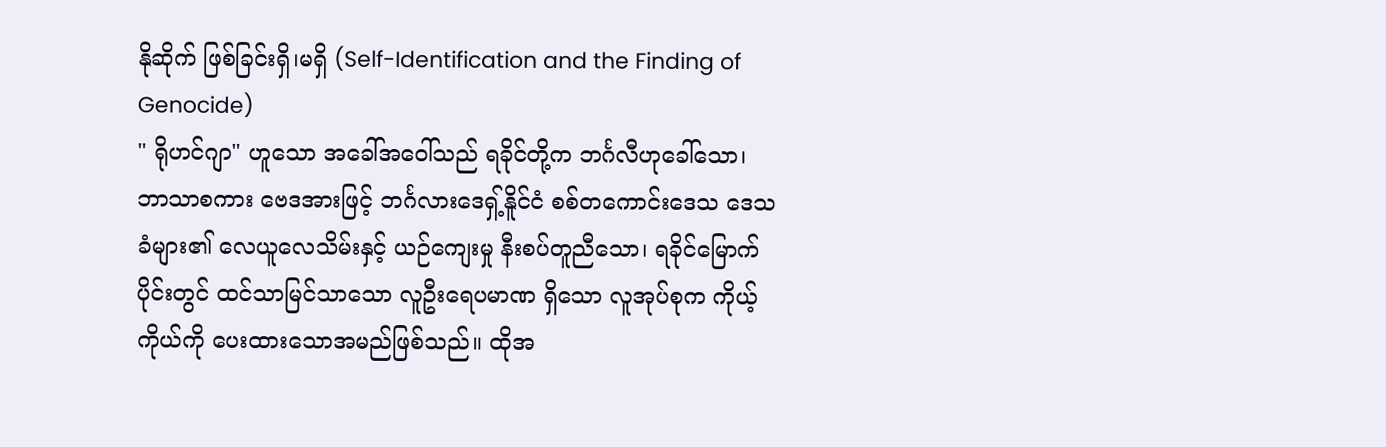နိုဆိုက် ဖြစ်ခြင်းရှိ၊မရှိ (Self-Identification and the Finding of Genocide)
" ရိုဟင်ဂျာ" ဟူသော အခေါ်အဝေါ်သည် ရခိုင်တို့က ဘင်္ဂလီဟုခေါ်သော၊ ဘာသာစကား ဗေဒအားဖြင့် ဘင်္ဂလားဒေရှ့်နိူင်ငံ စစ်တကောင်းဒေသ ဒေသခံများ၏ လေယူလေသိမ်းနှင့် ယဉ်ကျေးမှု နီးစပ်တူညီသော၊ ရခိုင်မြောက်ပိုင်းတွင် ထင်သာမြင်သာသော လူဦးရေပမာဏ ရှိသော လူအုပ်စုက ကိုယ့်ကိုယ်ကို ပေးထားသောအမည်ဖြစ်သည်။ ထိုအ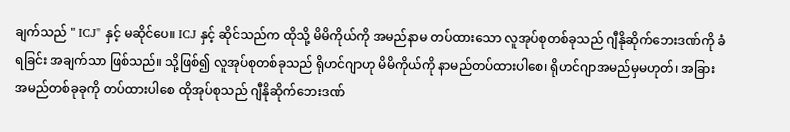ချက်သည် " ICJ" နှင့် မဆိုင်ပေ။ ICJ နှင့် ဆိုင်သည်က ထိုသို့ မိမိကိုယ်ကို အမည်နာမ တပ်ထားသော လူအုပ်စုတစ်ခုသည် ဂျီနိုဆိုက်ဘေးဒဏ်ကို ခံရခြင်း အချက်သာ ဖြစ်သည်။ သို့ဖြစ်၍ လူအုပ်စုတစ်ခုသည် ရိုဟင်ဂျာဟု မိမိကိုယ်ကို နာမည်တပ်ထားပါစေ၊ ရိုဟင်ဂျာအမည်မှမဟုတ်၊ အခြားအမည်တစ်ခုခုကို တပ်ထားပါစေ ထိုအုပ်စုသည် ဂျီနိုဆိုက်ဘေးဒဏ်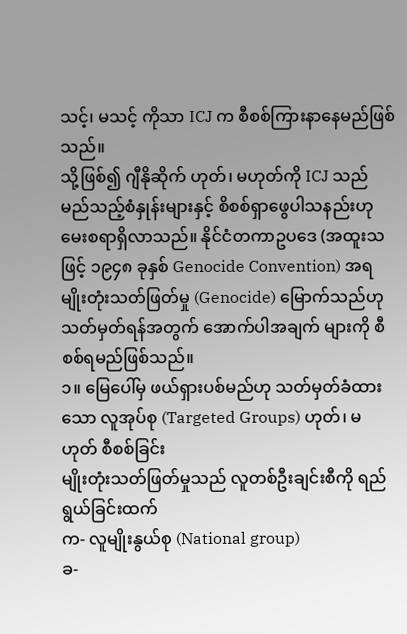သင့်၊ မသင့် ကိုသာ ICJ က စီစစ်ကြားနာနေမည်ဖြစ်သည်။
သို့ဖြစ်၍ ဂျီနိုဆိုက် ဟုတ်၊ မဟုတ်ကို ICJ သည် မည်သည့်စံနှုန်းများနှင့် စိစစ်ရှာဖွေပါသနည်းဟု မေးစရာရှိလာသည်။ နိုင်ငံတကာဥပဒေ (အထူးသဖြင့် ၁၉၄၈ ခုနှစ် Genocide Convention) အရ မျိုးတုံးသတ်ဖြတ်မှု (Genocide) မြောက်သည်ဟု သတ်မှတ်ရန်အတွက် အောက်ပါအချက် များကို စီစစ်ရမည်ဖြစ်သည်။
၁။ မြေပေါ်မှ ဖယ်ရှားပစ်မည်ဟု သတ်မှတ်ခံထားသော လူအုပ်စု (Targeted Groups) ဟုတ်၊ မဟုတ် စီစစ်ခြင်း
မျိုးတုံးသတ်ဖြတ်မှုသည် လူတစ်ဦးချင်းစီကို ရည်ရွယ်ခြင်းထက်
က- လူမျိုးနွယ်စု (National group)
ခ-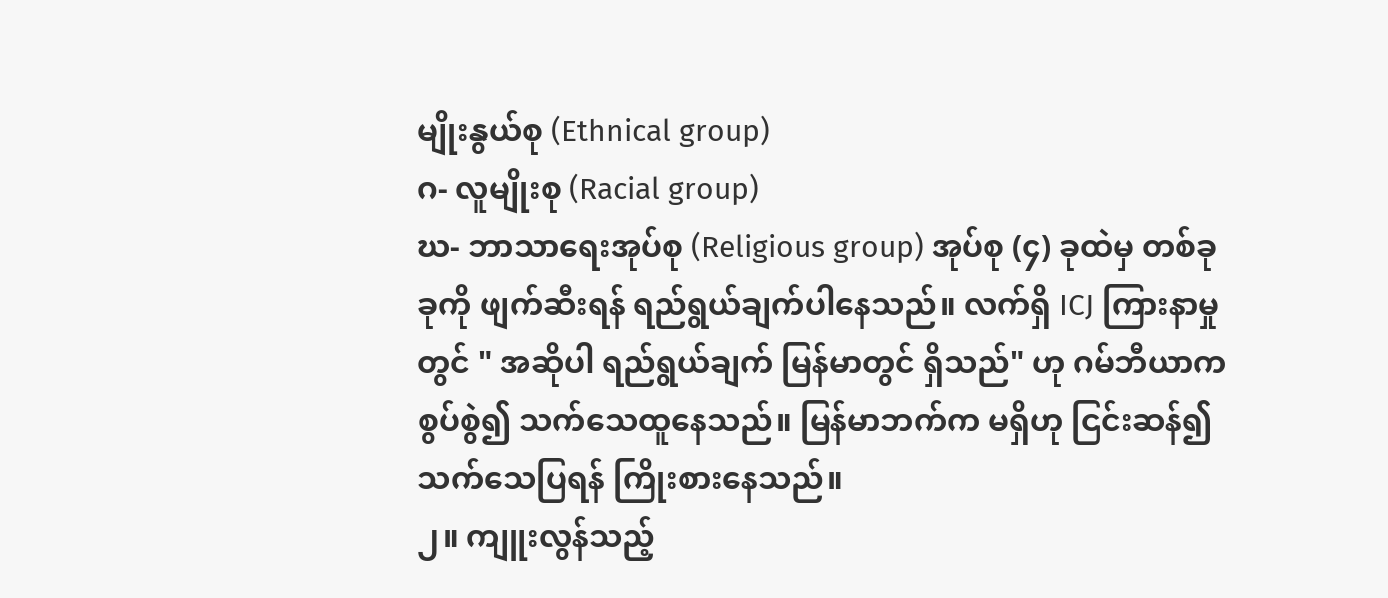မျိုးနွယ်စု (Ethnical group)
ဂ- လူမျိုးစု (Racial group)
ဃ- ဘာသာရေးအုပ်စု (Religious group) အုပ်စု (၄) ခုထဲမှ တစ်ခုခုကို ဖျက်ဆီးရန် ရည်ရွယ်ချက်ပါနေသည်။ လက်ရှိ ICJ ကြားနာမှုတွင် " အဆိုပါ ရည်ရွယ်ချက် မြန်မာတွင် ရှိသည်" ဟု ဂမ်ဘီယာက စွပ်စွဲ၍ သက်သေထူနေသည်။ မြန်မာဘက်က မရှိဟု ငြင်းဆန်၍ သက်သေပြရန် ကြိုးစားနေသည်။
၂။ ကျူးလွန်သည့်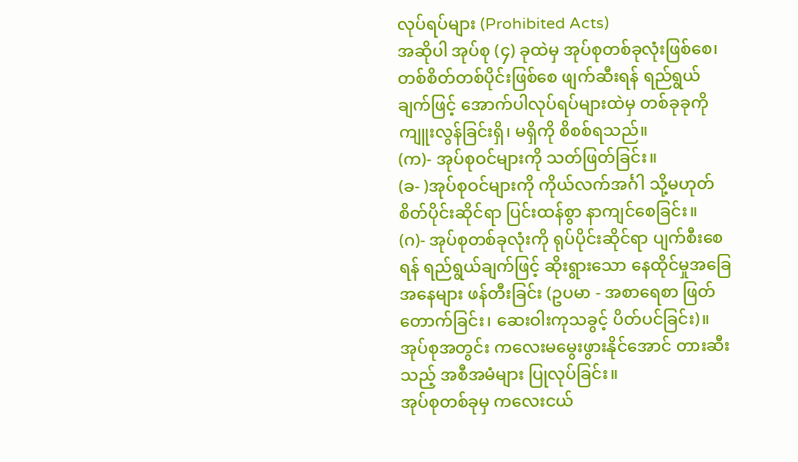လုပ်ရပ်များ (Prohibited Acts)
အဆိုပါ အုပ်စု (၄) ခုထဲမှ အုပ်စုတစ်ခုလုံးဖြစ်စေ၊ တစ်စိတ်တစ်ပိုင်းဖြစ်စေ ဖျက်ဆီးရန် ရည်ရွယ်ချက်ဖြင့် အောက်ပါလုပ်ရပ်များထဲမှ တစ်ခုခုကို ကျူးလွန်ခြင်းရှိ၊ မရှိကို စိစစ်ရသည်။
(က)- အုပ်စုဝင်များကို သတ်ဖြတ်ခြင်း။
(ခ- )အုပ်စုဝင်များကို ကိုယ်လက်အင်္ဂါ သို့မဟုတ် စိတ်ပိုင်းဆိုင်ရာ ပြင်းထန်စွာ နာကျင်စေခြင်း။
(ဂ)- အုပ်စုတစ်ခုလုံးကို ရုပ်ပိုင်းဆိုင်ရာ ပျက်စီးစေရန် ရည်ရွယ်ချက်ဖြင့် ဆိုးရွားသော နေထိုင်မှုအခြေအနေများ ဖန်တီးခြင်း (ဥပမာ - အစာရေစာ ဖြတ်တောက်ခြင်း၊ ဆေးဝါးကုသခွင့် ပိတ်ပင်ခြင်း)။
အုပ်စုအတွင်း ကလေးမမွေးဖွားနိုင်အောင် တားဆီးသည့် အစီအမံများ ပြုလုပ်ခြင်း။
အုပ်စုတစ်ခုမှ ကလေးငယ်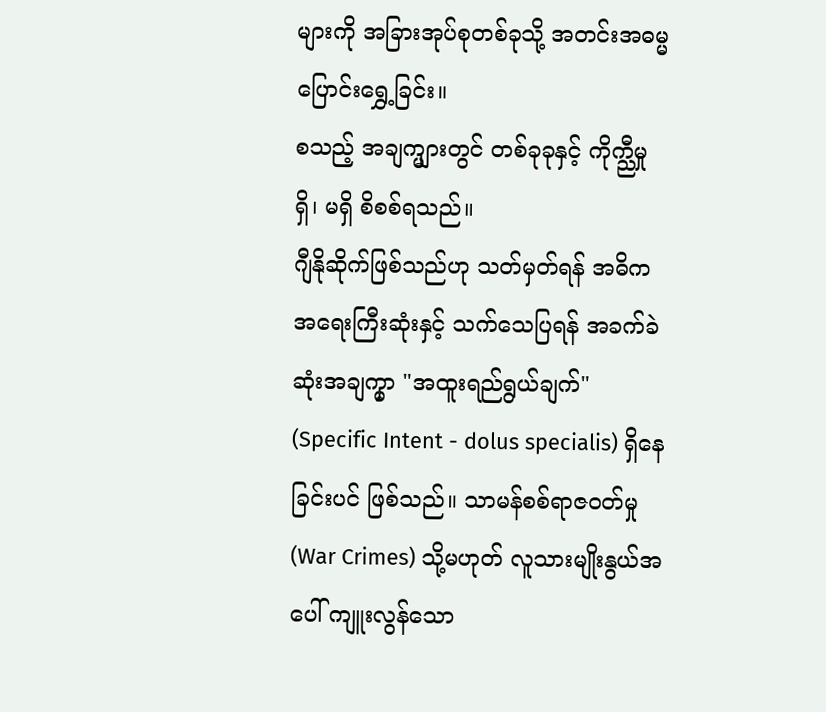များကို အခြားအုပ်စုတစ်ခုသို့ အတင်းအဓမ္မ ပြောင်းရွှေ့ခြင်း။
စသည့် အချက္များတွင် တစ်ခုခုနှင့် ကိုက္ညီမှု ရှိ၊ မရှိ စိစစ်ရသည်။
ဂျီနိုဆိုက်ဖြစ်သည်ဟု သတ်မှတ်ရန် အဓိက အရေးကြီးဆုံးနှင့် သက်သေပြရန် အခက်ခဲဆုံးအချက္မှာ "အထူးရည်ရွယ်ချက်" (Specific Intent - dolus specialis) ရှိနေခြင်းပင် ဖြစ်သည်။ သာမန်စစ်ရာဇဝတ်မှု (War Crimes) သို့မဟုတ် လူသားမျိုးနွယ်အပေါ် ကျူးလွန်သော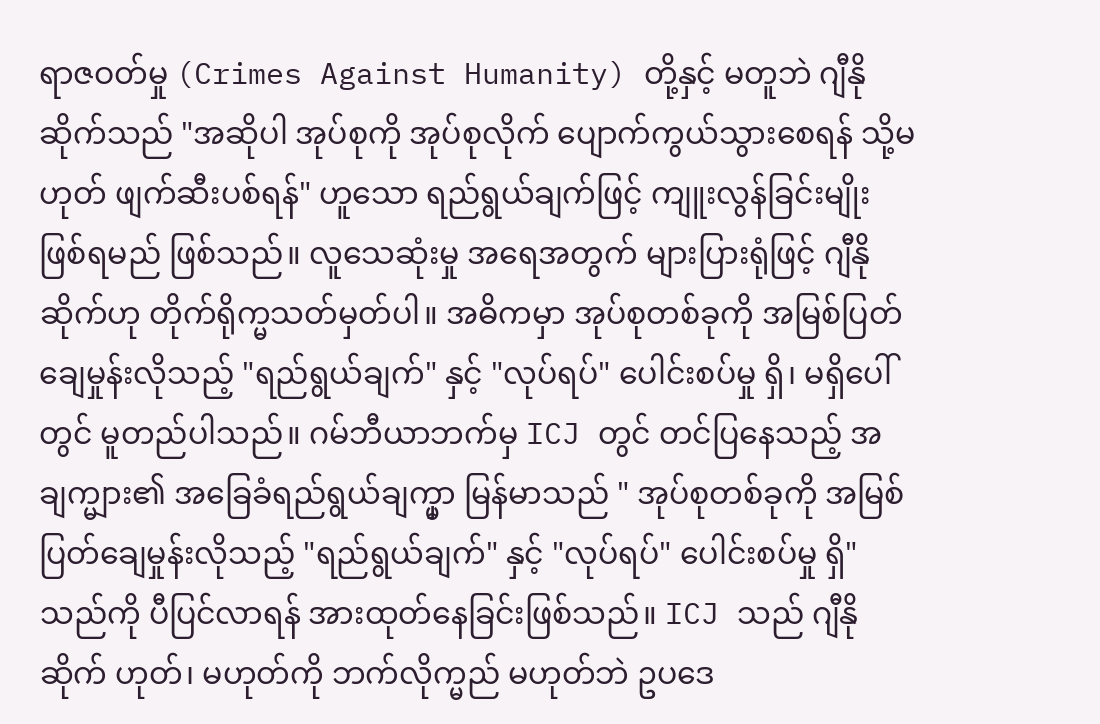ရာဇဝတ်မှု (Crimes Against Humanity) တို့နှင့် မတူဘဲ ဂျီနိုဆိုက်သည် "အဆိုပါ အုပ်စုကို အုပ်စုလိုက် ပျောက်ကွယ်သွားစေရန် သို့မဟုတ် ဖျက်ဆီးပစ်ရန်" ဟူသော ရည်ရွယ်ချက်ဖြင့် ကျူးလွန်ခြင်းမျိုး ဖြစ်ရမည် ဖြစ်သည်။ လူသေဆုံးမှု အရေအတွက် များပြားရုံဖြင့် ဂျီနိုဆိုက်ဟု တိုက်ရိုက္မသတ်မှတ်ပါ။ အဓိကမှာ အုပ်စုတစ်ခုကို အမြစ်ပြတ်ချေမှုန်းလိုသည့် "ရည်ရွယ်ချက်" နှင့် "လုပ်ရပ်" ပေါင်းစပ်မှု ရှိ၊ မရှိပေါ်တွင် မူတည်ပါသည်။ ဂမ်ဘီယာဘက်မှ ICJ တွင် တင်ပြနေသည့် အချက္များ၏ အခြေခံရည်ရွယ်ချက္မှာ မြန်မာသည် " အုပ်စုတစ်ခုကို အမြစ်ပြတ်ချေမှုန်းလိုသည့် "ရည်ရွယ်ချက်" နှင့် "လုပ်ရပ်" ပေါင်းစပ်မှု ရှိ" သည်ကို ပီပြင်လာရန် အားထုတ်နေခြင်းဖြစ်သည်။ ICJ သည် ဂျီနိုဆိုက် ဟုတ်၊ မဟုတ်ကို ဘက်လိုက္မည် မဟုတ်ဘဲ ဥပဒေ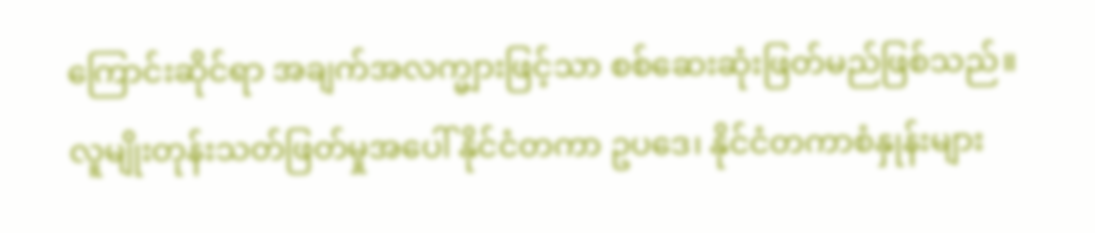ကြောင်းဆိုင်ရာ အချက်အလက္များဖြင့်သာ စစ်ဆေးဆုံးဖြတ်မည်ဖြစ်သည်။
လူမျိုးတုန်းသတ်ဖြတ်မှုအပေါ် နိုင်ငံတကာ ဥပဒေ၊ နိုင်ငံတကာစံနှုန်းများ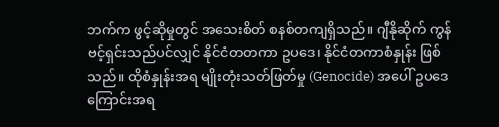ဘက်က ဖွင့်ဆိုမှုတွင် အသေးစိတ် စနစ်တကျရှိသည်။ ဂျီနိုဆိုက် ကွန်ဗင့်ရှင်းသည်ပင်လျှင် နိုင်ငံတတကာ ဥပဒေ၊ နိုင်ငံတကာစံနှုန်း ဖြစ်သည်။ ထိုစံနှုန်းအရ မျိုးတုံးသတ်ဖြတ်မှု (Genocide) အပေါ် ဥပဒေကြောင်းအရ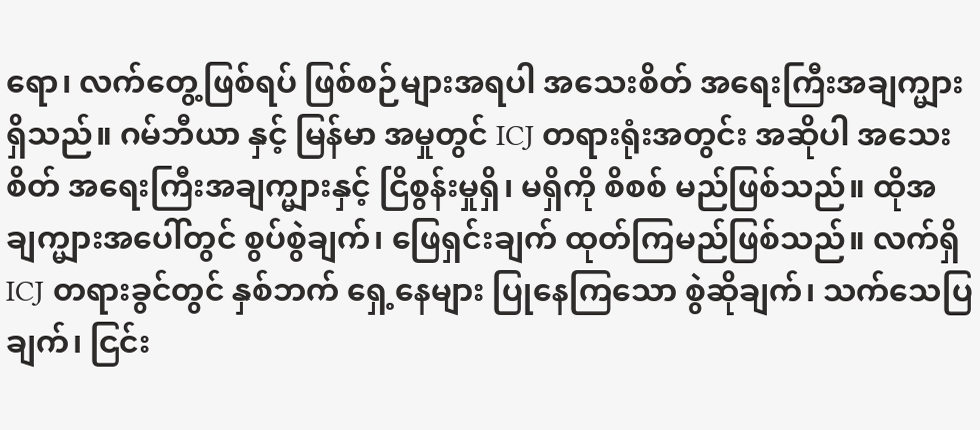ရော၊ လက်တွေ့ဖြစ်ရပ် ဖြစ်စဉ်များအရပါ အသေးစိတ် အရေးကြီးအချက္များ ရှိသည်။ ဂမ်ဘီယာ နှင့် မြန်မာ အမှုတွင် ICJ တရားရုံးအတွင်း အဆိုပါ အသေးစိတ် အရေးကြီးအချက္များနှင့် ငြိစွန်းမှုရှိ၊ မရှိကို စိစစ် မည်ဖြစ်သည်။ ထိုအချက္များအပေါ်တွင် စွပ်စွဲချက်၊ ဖြေရှင်းချက် ထုတ်ကြမည်ဖြစ်သည်။ လက်ရှိ ICJ တရားခွင်တွင် နှစ်ဘက် ရှေ့နေများ ပြုနေကြသော စွဲဆိုချက်၊ သက်သေပြချက်၊ ငြင်း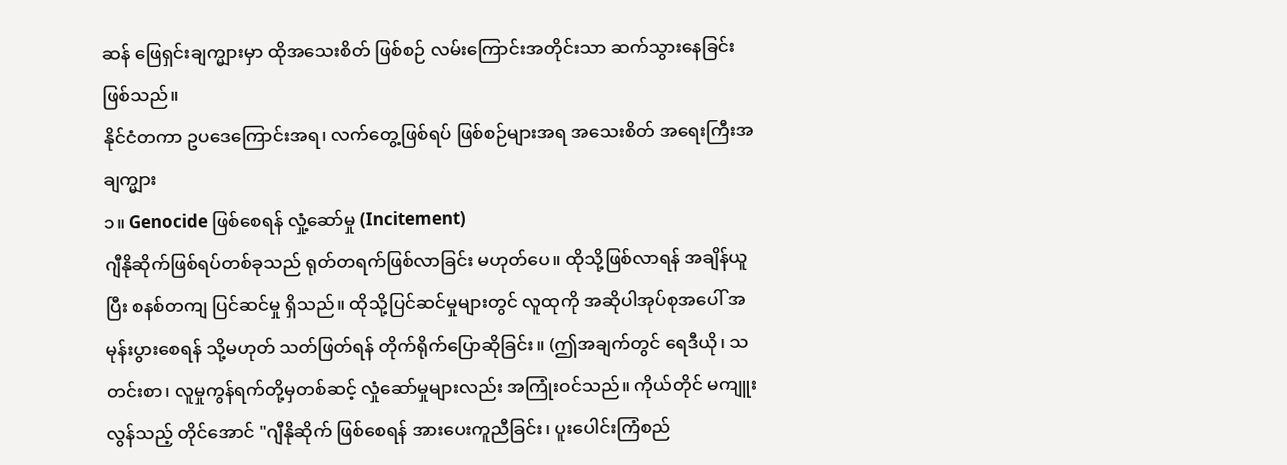ဆန် ဖြေရှင်းချက္များမှာ ထိုအသေးစိတ် ဖြစ်စဉ် လမ်းကြောင်းအတိုင်းသာ ဆက်သွားနေခြင်းဖြစ်သည်။
နိုင်ငံတကာ ဥပဒေကြောင်းအရ၊ လက်တွေ့ဖြစ်ရပ် ဖြစ်စဉ်များအရ အသေးစိတ် အရေးကြီးအချက္များ
၁။ Genocide ဖြစ်စေရန် လှုံ့ဆော်မှု (Incitement)
ဂျီနိုဆိုက်ဖြစ်ရပ်တစ်ခုသည် ရုတ်တရက်ဖြစ်လာခြင်း မဟုတ်ပေ။ ထိုသို့ဖြစ်လာရန် အချိန်ယူပြီး စနစ်တကျ ပြင်ဆင်မှု ရှိသည်။ ထိုသို့ပြင်ဆင်မှုများတွင် လူထုကို အဆိုပါအုပ်စုအပေါ် အမုန်းပွားစေရန် သို့မဟုတ် သတ်ဖြတ်ရန် တိုက်ရိုက်ပြောဆိုခြင်း။ (ဤအချက်တွင် ရေဒီယို၊ သတင်းစာ၊ လူမှုကွန်ရက်တို့မှတစ်ဆင့် လှုံဆော်မှုများလည်း အကြုံးဝင်သည်။ ကိုယ်တိုင် မကျူးလွန်သည့် တိုင်အောင် "ဂျီနိုဆိုက် ဖြစ်စေရန် အားပေးကူညီခြင်း၊ ပူးပေါင်းကြံစည်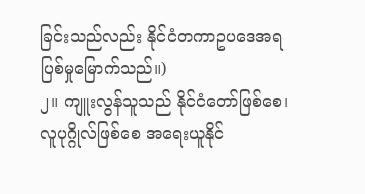ခြင်းသည်လည်း နိုင်ငံတကာဥပဒေအရ ပြစ်မှုမြောက်သည်။)
၂။ ကျူးလွန်သူသည် နိုင်ငံတော်ဖြစ်စေ၊ လူပုဂ္ဂိုလ်ဖြစ်စေ အရေးယူနိုင်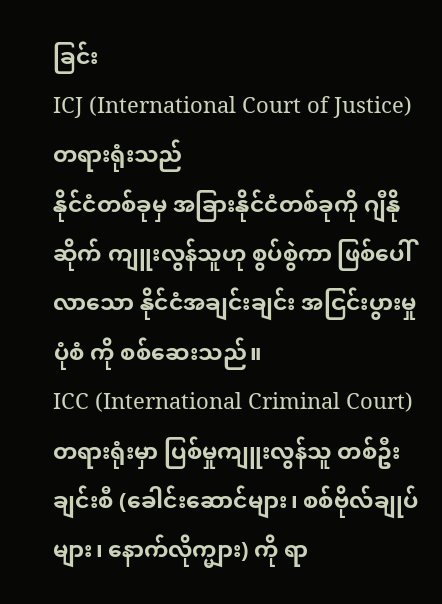ခြင်း
ICJ (International Court of Justice) တရားရုံးသည်
နိုင်ငံတစ်ခုမှ အခြားနိုင်ငံတစ်ခုကို ဂျီနိုဆိုက် ကျူးလွန်သူဟု စွပ်စွဲကာ ဖြစ်ပေါ်လာသော နိုင်ငံအချင်းချင်း အငြင်းပွားမှုပုံစံ ကို စစ်ဆေးသည်။
ICC (International Criminal Court) တရားရုံးမှာ ပြစ်မှုကျူးလွန်သူ တစ်ဦးချင်းစီ (ခေါင်းဆောင်များ၊ စစ်ဗိုလ်ချုပ်များ၊ နောက်လိုက္များ) ကို ရာ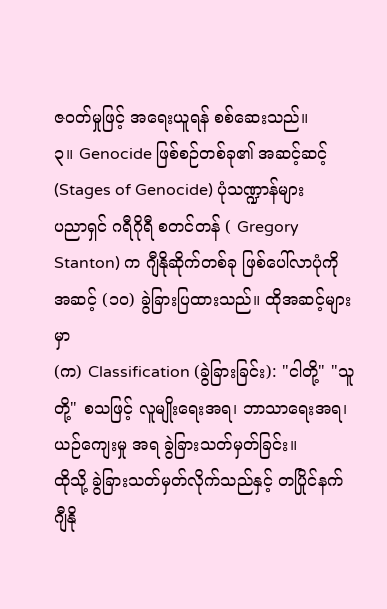ဇဝတ်မှုဖြင့် အရေးယူရန် စစ်ဆေးသည်။
၃။ Genocide ဖြစ်စဉ်တစ်ခု၏ အဆင့်ဆင့် (Stages of Genocide) ပုံသဏ္ဍာန်များ
ပညာရှင် ဂရီဂိုရီ စတင်တန် ( Gregory Stanton) က ဂျီနိုဆိုက်တစ်ခု ဖြစ်ပေါ်လာပုံကို အဆင့် (၁၀) ခွဲခြားပြထားသည်။ ထိုအဆင့်များမှာ
(က) Classification (ခွဲခြားခြင်း): "ငါတို့" "သူတို့" စသဖြင့် လူမျိုးရေးအရ၊ ဘာသာရေးအရ၊ ယဉ်ကျေးမှု အရ ခွဲခြားသတ်မှတ်ခြင်း။
ထိုသို့ ခွဲခြားသတ်မှတ်လိုက်သည်နှင့် တပြိုင်နက် ဂျီနို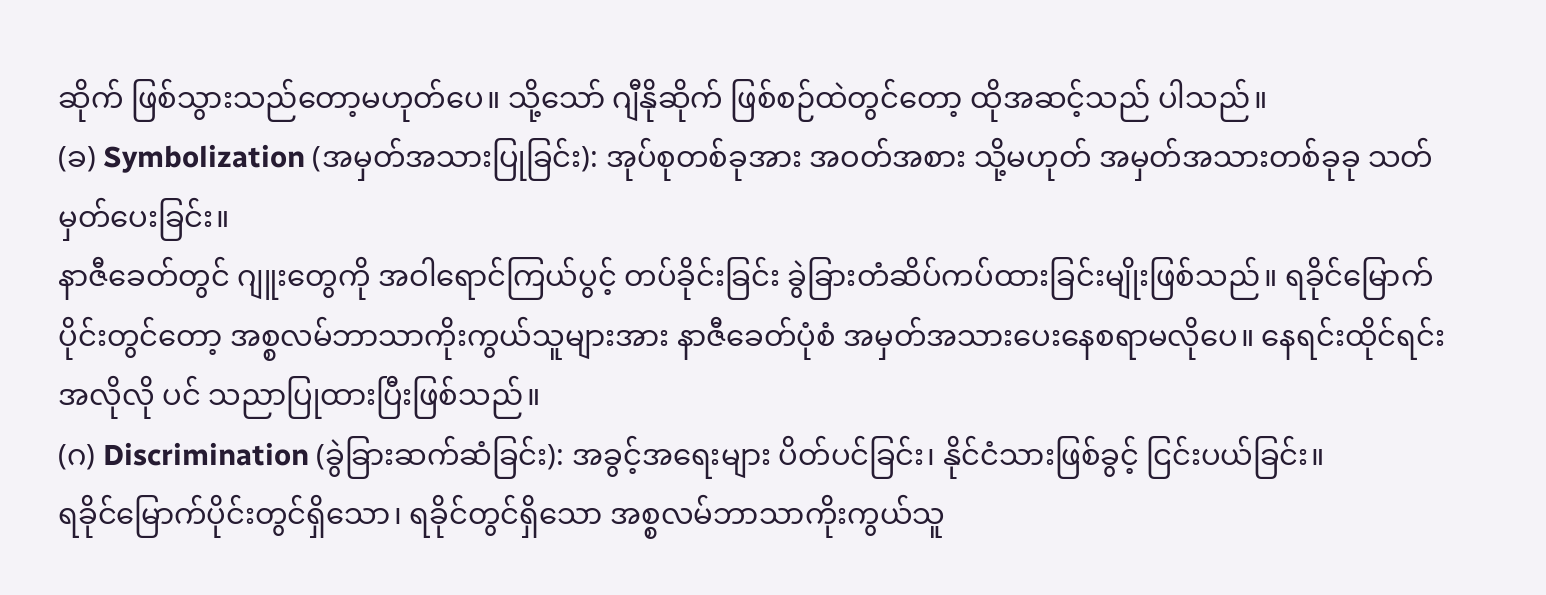ဆိုက် ဖြစ်သွားသည်တော့မဟုတ်ပေ။ သို့သော် ဂျီနိုဆိုက် ဖြစ်စဉ်ထဲတွင်တော့ ထိုအဆင့်သည် ပါသည်။
(ခ) Symbolization (အမှတ်အသားပြုခြင်း): အုပ်စုတစ်ခုအား အဝတ်အစား သို့မဟုတ် အမှတ်အသားတစ်ခုခု သတ်မှတ်ပေးခြင်း။
နာဇီခေတ်တွင် ဂျူးတွေကို အဝါရောင်ကြယ်ပွင့် တပ်ခိုင်းခြင်း ခွဲခြားတံဆိပ်ကပ်ထားခြင်းမျိုးဖြစ်သည်။ ရခိုင်မြောက်ပိုင်းတွင်တော့ အစ္စလမ်ဘာသာကိုးကွယ်သူများအား နာဇီခေတ်ပုံစံ အမှတ်အသားပေးနေစရာမလိုပေ။ နေရင်းထိုင်ရင်း အလိုလို ပင် သညာပြုထားပြီးဖြစ်သည်။
(ဂ) Discrimination (ခွဲခြားဆက်ဆံခြင်း): အခွင့်အရေးများ ပိတ်ပင်ခြင်း၊ နိုင်ငံသားဖြစ်ခွင့် ငြင်းပယ်ခြင်း။
ရခိုင်မြောက်ပိုင်းတွင်ရှိသော၊ ရခိုင်တွင်ရှိသော အစ္စလမ်ဘာသာကိုးကွယ်သူ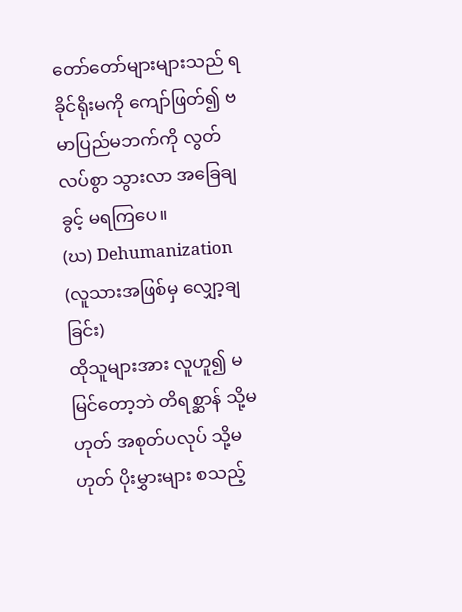တော်တော်များများသည် ရခိုင်ရိုးမကို ကျော်ဖြတ်၍ ဗမာပြည်မဘက်ကို လွတ်လပ်စွာ သွားလာ အခြေချခွင့် မရကြပေ။
(ဃ) Dehumanization (လူသားအဖြစ်မှ လျှော့ချခြင်း)
ထိုသူများအား လူဟူ၍ မမြင်တော့ဘဲ တိရစ္ဆာန် သို့မဟုတ် အစုတ်ပလုပ် သို့မဟုတ် ပိုးမွှားများ စသည့်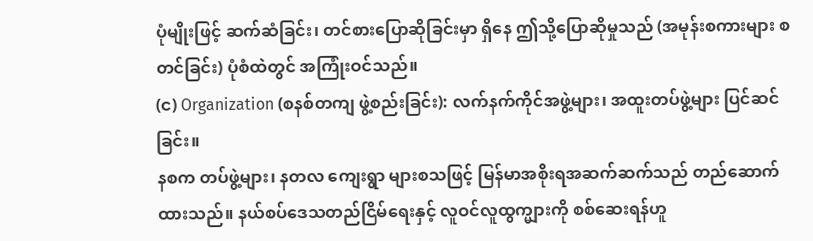ပုံမျိုးဖြင့် ဆက်ဆံခြင်း၊ တင်စားပြောဆိုခြင်းမှာ ရှိနေ ဤသို့ပြောဆိုမှုသည် (အမုန်းစကားများ စတင်ခြင်း) ပုံစံထဲတွင် အကြုံးဝင်သည်။
(င) Organization (စနစ်တကျ ဖွဲ့စည်းခြင်း): လက်နက်ကိုင်အဖွဲ့များ၊ အထူးတပ်ဖွဲ့များ ပြင်ဆင်ခြင်း။
နစက တပ်ဖွဲ့များ၊ နတလ ကျေးရွာ များစသဖြင့် မြန်မာအစိုးရအဆက်ဆက်သည် တည်ဆောက်ထားသည်။ နယ်စပ်ဒေသတည်ငြိမ်ရေးနှင့် လူဝင်လူထွက္များကို စစ်ဆေးရန်ဟူ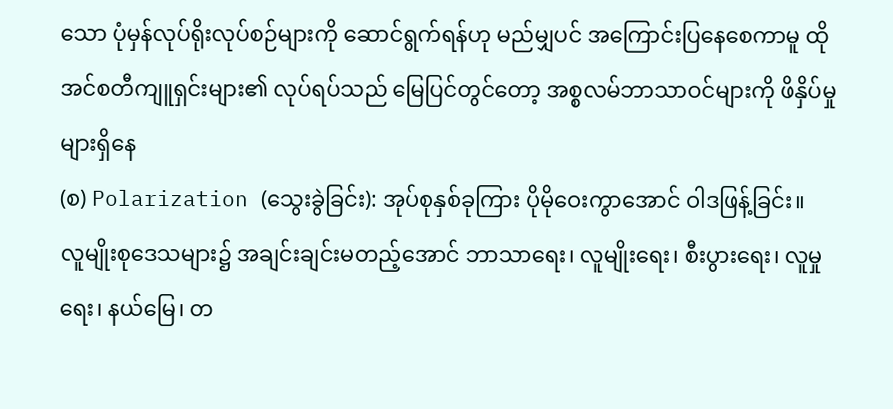သော ပုံမှန်လုပ်ရိုးလုပ်စဉ်များကို ဆောင်ရွက်ရန်ဟု မည်မျှပင် အကြောင်းပြနေစေကာမူ ထိုအင်စတီကျူရှင်းများ၏ လုပ်ရပ်သည် မြေပြင်တွင်တော့ အစ္စလမ်ဘာသာဝင်များကို ဖိနှိပ်မှုများရှိနေ
(စ) Polarization (သွေးခွဲခြင်း): အုပ်စုနှစ်ခုကြား ပိုမိုဝေးကွာအောင် ဝါဒဖြန့်ခြင်း။
လူမျိုးစုဒေသများ၌ အချင်းချင်းမတည့်အောင် ဘာသာရေး၊ လူမျိုးရေး၊ စီးပွားရေး၊ လူမှုရေး၊ နယ်မြေ၊ တ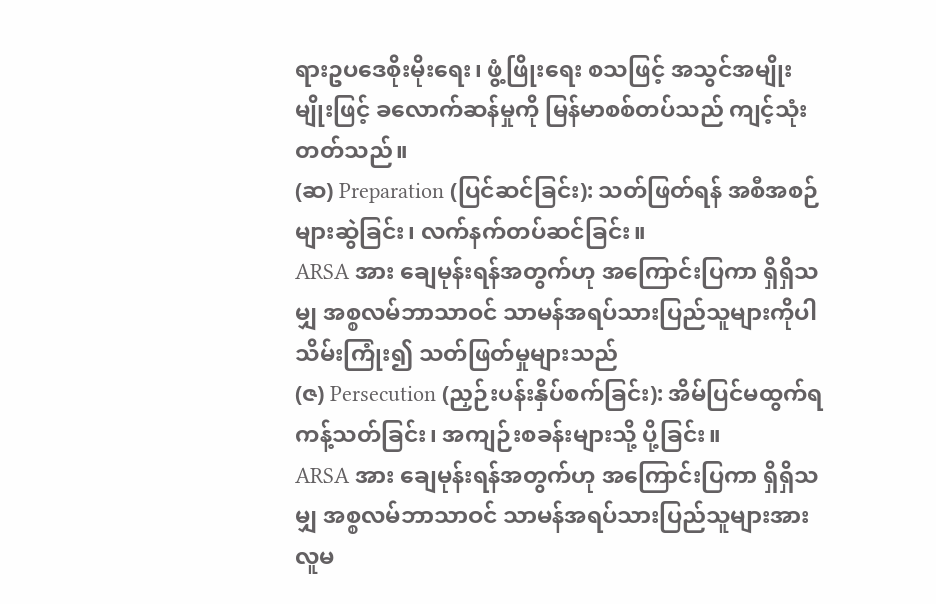ရားဥပဒေစိုးမိုးရေး၊ ဖွံ့ဖြိုးရေး စသဖြင့် အသွင်အမျိုးမျိုးဖြင့် ခလောက်ဆန်မှုကို မြန်မာစစ်တပ်သည် ကျင့်သုံးတတ်သည်။
(ဆ) Preparation (ပြင်ဆင်ခြင်း): သတ်ဖြတ်ရန် အစီအစဉ်များဆွဲခြင်း၊ လက်နက်တပ်ဆင်ခြင်း။
ARSA အား ချေမုန်းရန်အတွက်ဟု အကြောင်းပြကာ ရှိရှိသမျှ အစ္စလမ်ဘာသာဝင် သာမန်အရပ်သားပြည်သူများကိုပါ သိမ်းကြုံး၍ သတ်ဖြတ်မှုများသည်
(ဇ) Persecution (ညှဉ်းပန်းနှိပ်စက်ခြင်း): အိမ်ပြင်မထွက်ရ ကန့်သတ်ခြင်း၊ အကျဉ်းစခန်းများသို့ ပို့ခြင်း။
ARSA အား ချေမုန်းရန်အတွက်ဟု အကြောင်းပြကာ ရှိရှိသမျှ အစ္စလမ်ဘာသာဝင် သာမန်အရပ်သားပြည်သူများအား လူမ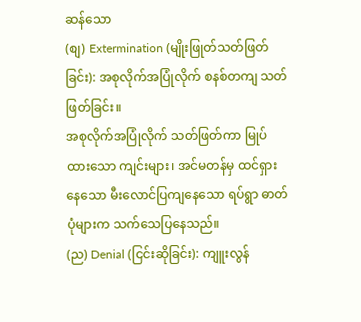ဆန်သော
(စျ) Extermination (မျိုးဖြုတ်သတ်ဖြတ်ခြင်း): အစုလိုက်အပြုံလိုက် စနစ်တကျ သတ်ဖြတ်ခြင်း။
အစုလိုက်အပြုံလိုက် သတ်ဖြတ်ကာ မြုပ်ထားသော ကျင်းများ၊ အင်မတန်မှ ထင်ရှားနေသော မီးလောင်ပြကျနေသော ရပ်ရွာ ဓာတ်ပုံများက သက်သေပြနေသည်။
(ည) Denial (ငြင်းဆိုခြင်း): ကျူးလွန်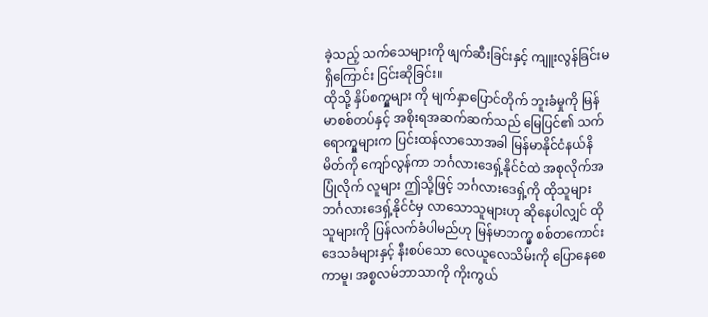ခဲ့သည့် သက်သေများကို ဖျက်ဆီးခြင်းနှင့် ကျူးလွန်ခြင်းမရှိကြောင်း ငြင်းဆိုခြင်း။
ထိုသို့ နှိပ်စက္မှုများ ကို မျက်နှာပြောင်တိုက် ဘူးခံမှုကို မြန်မာစစ်တပ်နှင့် အစိုးရအဆက်ဆက်သည် မြေပြင်၏ သက်ရောက္မှုများက ပြင်းထန်လာသောအခါ မြန်မာနိုင်ငံနယ်နိမိတ်ကို ကျော်လွန်ကာ ဘင်္ဂလားဒေရှ့်နိုင်ငံထဲ အစုလိုက်အပြုံလိုက် လူများ ဤသို့ဖြင့် ဘင်္ဂလားဒေရှ့်ကို ထိုသူများ ဘင်္ဂလားဒေရှ့်နိုင်ငံမှ လာသောသူများဟု ဆိုနေပါလျှင် ထိုသူများကို ပြန်လက်ခံပါမည်ဟု မြန်မာဘက္မှ စစ်တကောင်းဒေသခံများနှင့် နီးစပ်သော လေယူလေသိမ်းကို ပြောနေစေကာမူ၊ အစ္စလမ်ဘာသာကို ကိုးကွယ်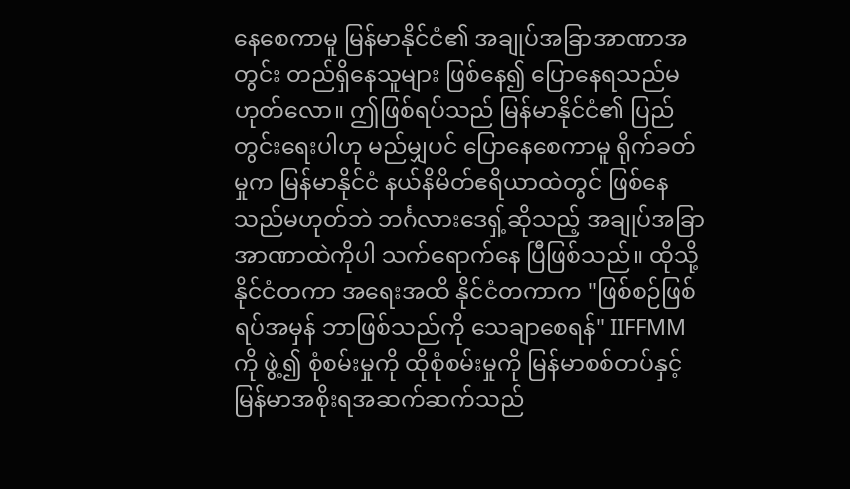နေစေကာမူ မြန်မာနိုင်ငံ၏ အချုပ်အခြာအာဏာအတွင်း တည်ရှိနေသူများ ဖြစ်နေ၍ ပြောနေရသည်မဟုတ်လော။ ဤဖြစ်ရပ်သည် မြန်မာနိုင်ငံ၏ ပြည်တွင်းရေးပါဟု မည်မျှပင် ပြောနေစေကာမူ ရိုက်ခတ်မှုက မြန်မာနိုင်ငံ နယ်နိမိတ်ဧရိယာထဲတွင် ဖြစ်နေသည်မဟုတ်ဘဲ ဘင်္ဂလားဒေရှ့်ဆိုသည့် အချုပ်အခြာအာဏာထဲကိုပါ သက်ရောက်နေ ပြီဖြစ်သည်။ ထိုသို့ နိုင်ငံတကာ အရေးအထိ နိုင်ငံတကာက "ဖြစ်စဉ်ဖြစ်ရပ်အမှန် ဘာဖြစ်သည်ကို သေချာစေရန်" IIFFMM ကို ဖွဲ့၍ စုံစမ်းမှုကို ထိုစုံစမ်းမှုကို မြန်မာစစ်တပ်နှင့် မြန်မာအစိုးရအဆက်ဆက်သည်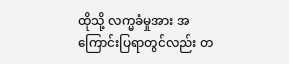ထိုသို့ လက္မခံမှုအား အကြောင်းပြရာတွင်လည်း တ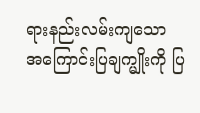ရားနည်းလမ်းကျသော အကြောင်းပြချက္မျိုးကို ပြ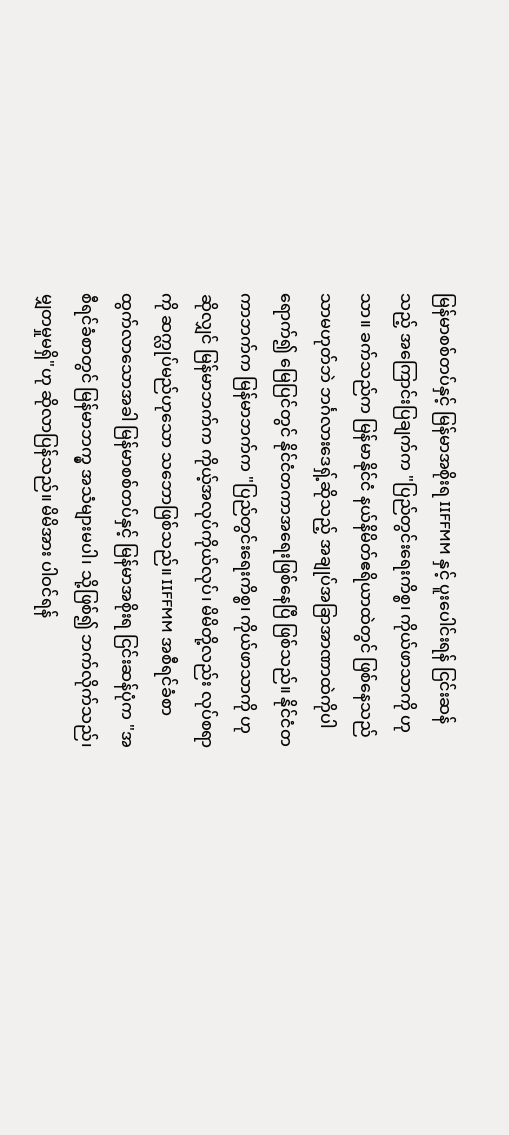မြန်မာစစ်တပ်နှင့် မြန်မာအစိုးရ IIFFMM နှင့် ပူးပေါင်းရန် ငြင်းဆန်သည့် အကြောင်းပြချက်က "ပြည်တွင်းရေးကိစ္စ၊ ကိုယ်ဖာသာကို ဟု သာ။ ခက်သည်က မြန်မာနိုင်ငံ နယ်နိမိတ်ဧရိယာထဲတွင် ဖြစ်နေသည်သာမဟုတ်ဘဲ ဘင်္ဂလားဒေရှ့်ဆိုသည့် အချုပ်အခြာအာဏာထဲကိုပါ ရောက်၍ မြေပြင်တွင် နိုင်ငံတကာအရေးဖြစ်နေပြီ ဖြစ်သည်။ နိုင်ငံတကာဘက်က မြန်မာဘက်က "ပြည်တွင်းရေးကိစ္စ၊ ကိုယ်ဖာသာကို ဟုဆိုလျှင် မြန်မာဘက်က ကိုယ့်အလုပ်ကိုယ်လုပ်၊ မိမိတို့လည်း လုပ်စရာကို ဆက္လုပ်မည်ဟုသော သဘောဖြစ်သည်။ IIFFMM အစီရင်ခံစာ ထွက်လာသောအခါ မြန်မာစစ်တပ်နှင့် မြန်မာအစိုးရ ငြင်းဆန်ပုံက "အစီရင်ခံစာတွင် မြန်မာဘက္မှ အသံများမပါ၊ သို့ဖြစ်၍ ဘက်လိုက်သည်၊ မျှတမှုမရှိ"ဟု ဆိုလာပြန်သည်။ မိမိအား ပါဝင်ရန်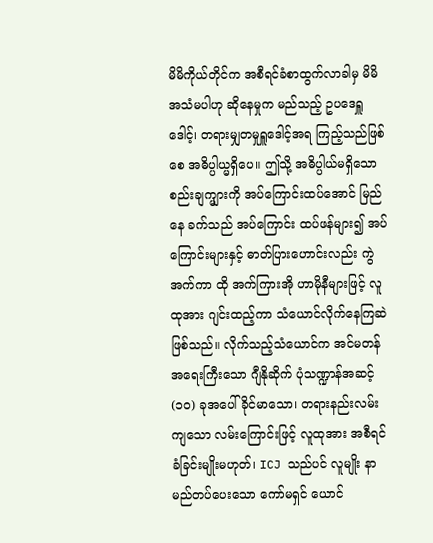မိမိကိုယ်တိုင်က အစီရင်ခံစာထွက်လာခါမှ မိမိအသံမပါဟု ဆိုနေမှုက မည်သည့် ဥပဒေရှူဒေါင့်၊ တရားမျှတမှုရှူဒေါင့်အရ ကြည့်သည်ဖြစ်စေ အဓိပ္ပါယ္မရှိပေ။ ဤသို့ အဓိပ္ပါယ်မရှိသော စည်းချက္များကို အပ်ကြောင်းထပ်အောင် မြည်နေ ခက်သည် အပ်ကြောင်း ထပ်ဖန်များ၍ အပ်ကြောင်းများနှင့် ဓာတ်ပြားဟောင်းလည်း ကွဲအက်ကာ ထို အက်ကြားအို ဟာမိုနီများဖြင့် လူထုအား ဂျင်းထည့်ကာ သံယောင်လိုက်နေကြဆဲဖြစ်သည်။ လိုက်သည့်သံယောင်က အင်မတန် အရေးကြီးသော ဂျီနိုဆိုက် ပုံသဏ္ဍာန်အဆင့် (၁၀) ခုအပေါ် ခိုင်မာသော၊ တရားနည်းလမ်းကျသော လမ်းကြောင်းဖြင့် လူထုအား အစီရင်ခံခြင်းမျိုးမဟုတ်၊ ICJ သည်ပင် လူမျိုး နာမည်တပ်ပေးသော ကော်မရှင် ယောင်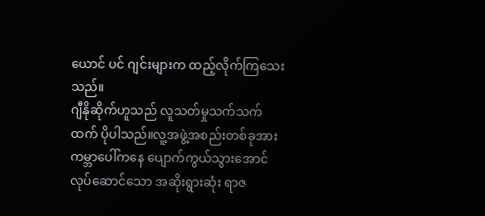ယောင် ပင် ဂျင်းများက ထည့်လိုက်ကြသေးသည်။
ဂျီနိုဆိုက်ဟူသည် လူသတ်မှုသက်သက်ထက် ပိုပါသည်။လူ့အဖွဲ့အစည်းတစ်ခုအား ကမ္ဘာပေါ်ကနေ ပျောက်ကွယ်သွားအောင် လုပ်ဆောင်သော အဆိုးရွားဆုံး ရာဇ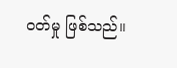ဝတ်မှု ဖြစ်သည်။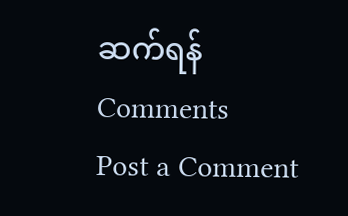ဆက်ရန်
Comments
Post a Comment